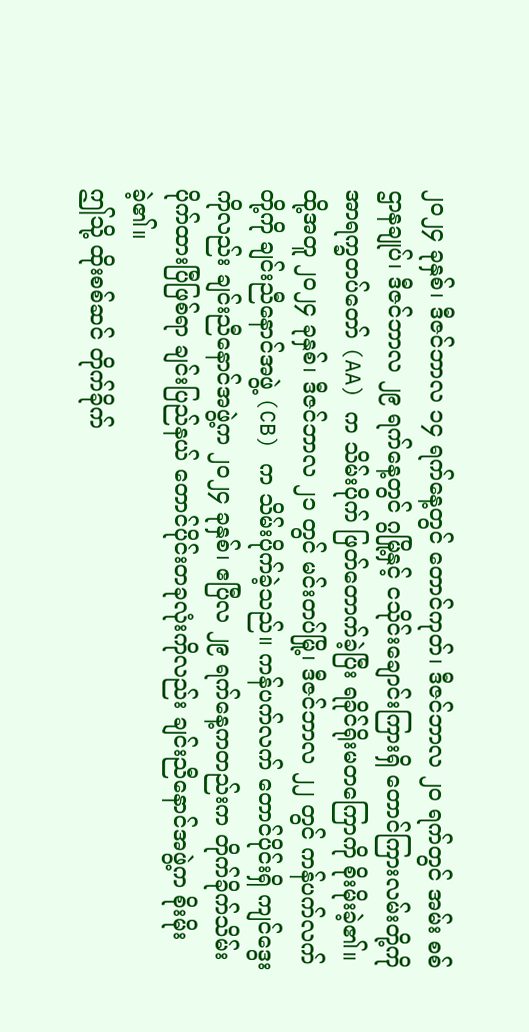၂၀၂၄ ခုနှစ်၊ ဒီဇင်ဘာလ ၁၄ ရက်နေ့တွင် တောင်ကုတ်၊ ဒီဇင်ဘာလ ၂၀ ရက်တွင် အမ်း စစ်ဌာနချုပ်၊ ဒီဇင်ဘာလ ၂၉ ရက်နေ့တွင် ဂွမြို့နှင့် ငသိုင်းချောင်းကြားရှိ တောင်ကြားလမ်းတို့ကို အာရက္ခတပ်တော် (AA) က သိမ်းပိုက် ဖြတ်တောက်ခဲ့ပြီး ရခိုင်ရိုးမတကြောကို စိုးမိုးခဲ့၏။
ထို့အတူ ၂၀၂၄ ခုနှစ်၊ ဒီဇင်ဘာလ ၂၁ တွင် မင်းတပ်မြို့၊ ဒီဇင်ဘာလ ၂၂ တွင် ကန်ပက်လက်တို့ကို ချင်းညီနောင်အဖွဲ့ (CB) က သိမ်းပိုက်ခဲ့သည်။ ကန်ပက်လက် တောင်ပိုင်းရှိ ကျင်ဒွေးကိုလည်း ချင်းညီနောင်အဖွဲ့က ၂၀၂၄ ခုနှစ်၊ ဧပြီလ ၂၉ ရက်နေ့ကတည်းက တိုက်ခိုက်သိမ်းပိုက်ထားပြီဖြစ်ရာ ချင်းပြည်နယ် တောင်ပိုင်းတခုလုံးကိုလည်း ချင်းညီနောင်အဖွဲ့က စိုးမိုးခဲ့၏။
ဤသို့ ထိုးစစ်ဆင် တိုက်ခိုက်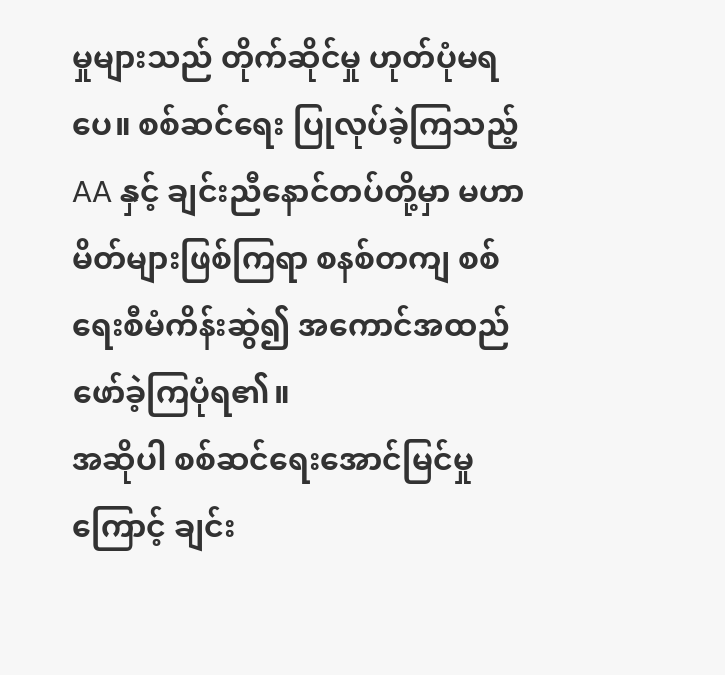မှုများသည် တိုက်ဆိုင်မှု ဟုတ်ပုံမရပေ။ စစ်ဆင်ရေး ပြုလုပ်ခဲ့ကြသည့် AA နှင့် ချင်းညီနောင်တပ်တို့မှာ မဟာမိတ်များဖြစ်ကြရာ စနစ်တကျ စစ်ရေးစီမံကိန်းဆွဲ၍ အကောင်အထည် ဖော်ခဲ့ကြပုံရ၏။
အဆိုပါ စစ်ဆင်ရေးအောင်မြင်မှုကြောင့် ချင်း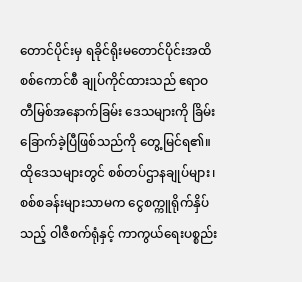တောင်ပိုင်းမှ ရခိုင်ရိုးမတောင်ပိုင်းအထိ စစ်ကောင်စီ ချုပ်ကိုင်ထားသည် ဧရာဝတီမြစ်အနောက်ခြမ်း ဒေသများကို ခြိမ်းခြောက်ခဲ့ပြီဖြစ်သည်ကို တွေ့မြင်ရ၏။
ထိုဒေသများတွင် စစ်တပ်ဌာနချုပ်များ၊ စစ်စခန်းများသာမက ငွေစက္ကူရိုက်နှိပ်သည့် ဝါဇီစက်ရုံနှင့် ကာကွယ်ရေးပစ္စည်း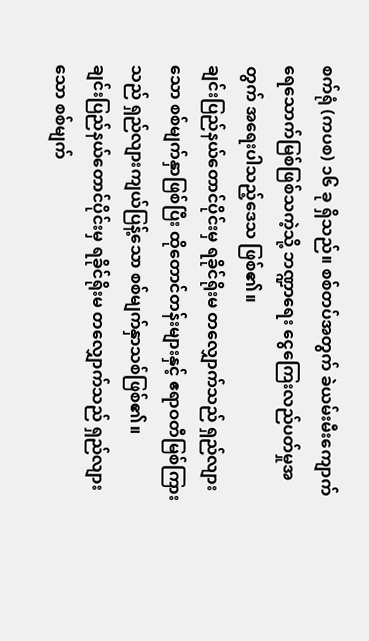စက်ရုံ (ကပစ) ၁၆ ခု ရှိသည်။ စစ်တပ်အတွက် ခဲယမ်းမီးကျောက် ရေသောက်မြစ်ဖြစ်သကဲ့သို့ ဘဏ္ဍာရေး ငွေကြေးလည်ပတ်မှုအတွက် အရေးပါသည့်ဒေသ ဖြစ်၏။
ချင်းပြည်နယ်တောင်ပိုင်းမှ ရခိုင်ရိုးမ တလျှောက်သည် ရှည်လျားသော စစ်မျက်နှာဖြစ်ပြီး ထိုတောင်တန်းများနှင့် ဧရာဝတီမြစ်ကြားသည် ရှည်လျားကျယ်ပြန့်သော စစ်မျက်နှာသစ်ဖြစ်၏။
ချင်းပြည်နယ်တောင်ပိုင်းမှ ရခိုင်ရိုးမ တလျှောက်သည် ရှည်လျားသော စစ်မျက်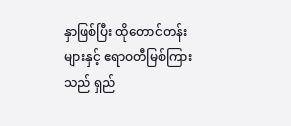နှာဖြစ်ပြီး ထိုတောင်တန်းများနှင့် ဧရာဝတီမြစ်ကြားသည် ရှည်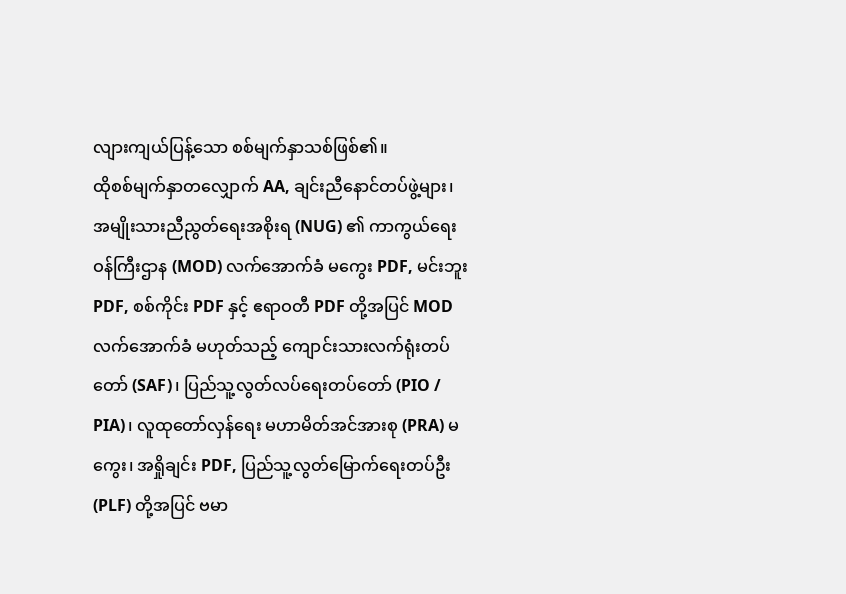လျားကျယ်ပြန့်သော စစ်မျက်နှာသစ်ဖြစ်၏။
ထိုစစ်မျက်နှာတလျှောက် AA, ချင်းညီနောင်တပ်ဖွဲ့များ၊ အမျိုးသားညီညွတ်ရေးအစိုးရ (NUG) ၏ ကာကွယ်ရေးဝန်ကြီးဌာန (MOD) လက်အောက်ခံ မကွေး PDF, မင်းဘူး PDF, စစ်ကိုင်း PDF နှင့် ဧရာဝတီ PDF တို့အပြင် MOD လက်အောက်ခံ မဟုတ်သည့် ကျောင်းသားလက်ရုံးတပ်တော် (SAF)၊ ပြည်သူ့လွတ်လပ်ရေးတပ်တော် (PIO / PIA)၊ လူထုတော်လှန်ရေး မဟာမိတ်အင်အားစု (PRA) မကွေး၊ အရှိုချင်း PDF, ပြည်သူ့လွတ်မြောက်ရေးတပ်ဦး (PLF) တို့အပြင် ဗမာ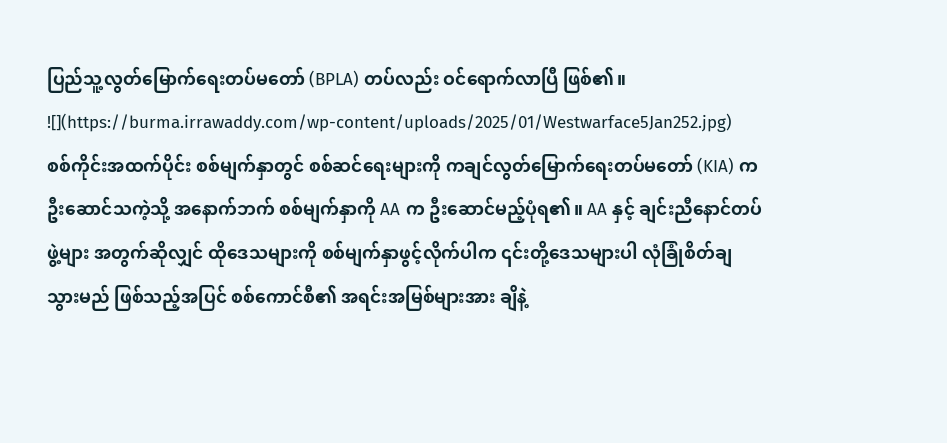ပြည်သူ့လွတ်မြောက်ရေးတပ်မတော် (BPLA) တပ်လည်း ဝင်ရောက်လာပြီ ဖြစ်၏။
![](https://burma.irrawaddy.com/wp-content/uploads/2025/01/Westwarface5Jan252.jpg)
စစ်ကိုင်းအထက်ပိုင်း စစ်မျက်နှာတွင် စစ်ဆင်ရေးများကို ကချင်လွတ်မြောက်ရေးတပ်မတော် (KIA) က ဦးဆောင်သကဲ့သို့ အနောက်ဘက် စစ်မျက်နှာကို AA က ဦးဆောင်မည့်ပုံရ၏။ AA နှင့် ချင်းညီနောင်တပ်ဖွဲ့များ အတွက်ဆိုလျှင် ထိုဒေသများကို စစ်မျက်နှာဖွင့်လိုက်ပါက ၎င်းတို့ဒေသများပါ လုံခြုံစိတ်ချသွားမည် ဖြစ်သည့်အပြင် စစ်ကောင်စီ၏ အရင်းအမြစ်များအား ချိနဲ့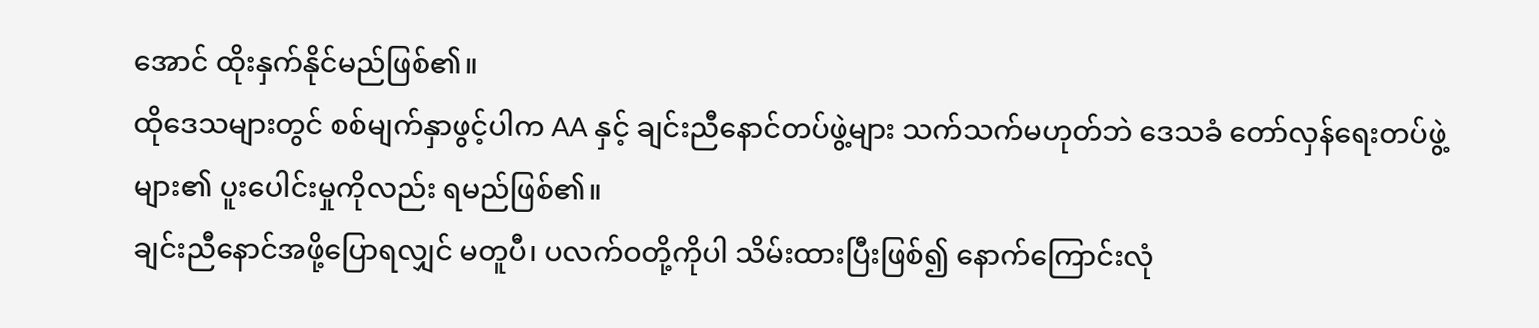အောင် ထိုးနှက်နိုင်မည်ဖြစ်၏။
ထိုဒေသများတွင် စစ်မျက်နှာဖွင့်ပါက AA နှင့် ချင်းညီနောင်တပ်ဖွဲ့များ သက်သက်မဟုတ်ဘဲ ဒေသခံ တော်လှန်ရေးတပ်ဖွဲ့များ၏ ပူးပေါင်းမှုကိုလည်း ရမည်ဖြစ်၏။
ချင်းညီနောင်အဖို့ပြောရလျှင် မတူပီ၊ ပလက်ဝတို့ကိုပါ သိမ်းထားပြီးဖြစ်၍ နောက်ကြောင်းလုံ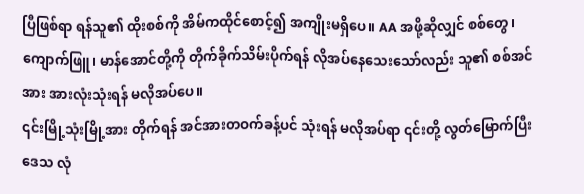ပြီဖြစ်ရာ ရန်သူ၏ ထိုးစစ်ကို အိမ်ကထိုင်စောင့်၍ အကျိုးမရှိပေ။ AA အဖို့ဆိုလျှင် စစ်တွေ၊ ကျောက်ဖြူ၊ မာန်အောင်တို့ကို တိုက်ခိုက်သိမ်းပိုက်ရန် လိုအပ်နေသေးသော်လည်း သူ၏ စစ်အင်အား အားလုံးသုံးရန် မလိုအပ်ပေ။
၎င်းမြို့သုံးမြို့အား တိုက်ရန် အင်အားတဝက်ခန့်ပင် သုံးရန် မလိုအပ်ရာ ၎င်းတို့ လွတ်မြောက်ပြီးဒေသ လုံ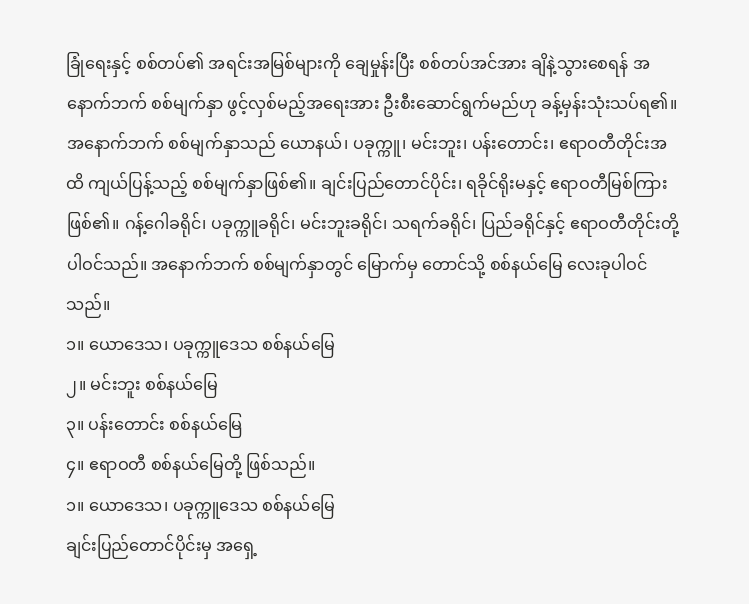ခြုံရေးနှင့် စစ်တပ်၏ အရင်းအမြစ်များကို ချေမှုန်းပြီး စစ်တပ်အင်အား ချိနဲ့သွားစေရန် အနောက်ဘက် စစ်မျက်နှာ ဖွင့်လှစ်မည့်အရေးအား ဦးစီးဆောင်ရွက်မည်ဟု ခန့်မှန်းသုံးသပ်ရ၏။
အနောက်ဘက် စစ်မျက်နှာသည် ယောနယ်၊ ပခုက္ကူ၊ မင်းဘူး၊ ပန်းတောင်း၊ ဧရာဝတီတိုင်းအထိ ကျယ်ပြန့်သည့် စစ်မျက်နှာဖြစ်၏။ ချင်းပြည်တောင်ပိုင်း၊ ရခိုင်ရိုးမနှင့် ဧရာဝတီမြစ်ကြားဖြစ်၏။ ဂန့်ဂေါခရိုင်၊ ပခုက္ကူခရိုင်၊ မင်းဘူးခရိုင်၊ သရက်ခရိုင်၊ ပြည်ခရိုင်နှင့် ဧရာဝတီတိုင်းတို့ ပါဝင်သည်။ အနောက်ဘက် စစ်မျက်နှာတွင် မြောက်မှ တောင်သို့ စစ်နယ်မြေ လေးခုပါဝင်သည်။
၁။ ယောဒေသ၊ ပခုက္ကူဒေသ စစ်နယ်မြေ
၂။ မင်းဘူး စစ်နယ်မြေ
၃။ ပန်းတောင်း စစ်နယ်မြေ
၄။ ဧရာဝတီ စစ်နယ်မြေတို့ ဖြစ်သည်။
၁။ ယောဒေသ၊ ပခုက္ကူဒေသ စစ်နယ်မြေ
ချင်းပြည်တောင်ပိုင်းမှ အရှေ့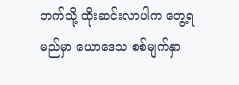ဘက်သို့ ထိုးဆင်းလာပါက တွေ့ရမည်မှာ ယောဒေသ စစ်မျက်နှာ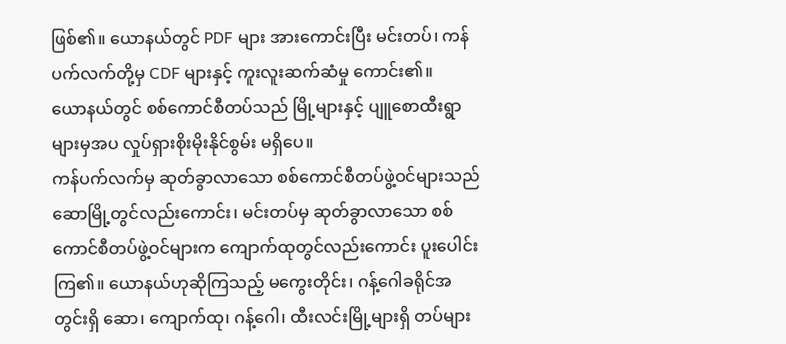ဖြစ်၏။ ယောနယ်တွင် PDF များ အားကောင်းပြီး မင်းတပ်၊ ကန်ပက်လက်တို့မှ CDF များနှင့် ကူးလူးဆက်ဆံမှု ကောင်း၏။
ယောနယ်တွင် စစ်ကောင်စီတပ်သည် မြို့များနှင့် ပျူစောထီးရွာများမှအပ လှုပ်ရှားစိုးမိုးနိုင်စွမ်း မရှိပေ။
ကန်ပက်လက်မှ ဆုတ်ခွာလာသော စစ်ကောင်စီတပ်ဖွဲ့ဝင်များသည် ဆောမြို့တွင်လည်းကောင်း၊ မင်းတပ်မှ ဆုတ်ခွာလာသော စစ်ကောင်စီတပ်ဖွဲ့ဝင်များက ကျောက်ထုတွင်လည်းကောင်း ပူးပေါင်းကြ၏။ ယောနယ်ဟုဆိုကြသည့် မကွေးတိုင်း၊ ဂန့်ဂေါခရိုင်အတွင်းရှိ ဆော၊ ကျောက်ထု၊ ဂန့်ဂေါ၊ ထီးလင်းမြို့များရှိ တပ်များ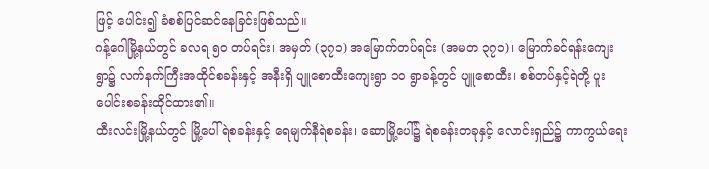ဖြင့် ပေါင်း၍ ခံစစ်ပြင်ဆင်နေခြင်းဖြစ်သည်။
ဂန့်ဂေါမြို့နယ်တွင် ခလရ ၅၀ တပ်ရင်း၊ အမှတ် (၃၇၁) အမြောက်တပ်ရင်း (အမတ ၃၇၁)၊ မြောက်ခင်ရန်းကျေးရွာ၌ လက်နက်ကြီးအထိုင်စခန်းနှင့် အနီးရှိ ပျူစောထီးကျေးရွာ ၁၀ ရွာခန့်တွင် ပျူစောထီး၊ စစ်တပ်နှင့်ရဲတို့ ပူးပေါင်းစခန်းထိုင်ထား၏။
ထီးလင်းမြို့နယ်တွင် မြို့ပေါ်ရဲစခန်းနှင့် ရေမျက်နီရဲစခန်း၊ ဆောမြို့ပေါ်၌ ရဲစခန်းတခုနှင့် လောင်းရှည်၌ ကာကွယ်ရေး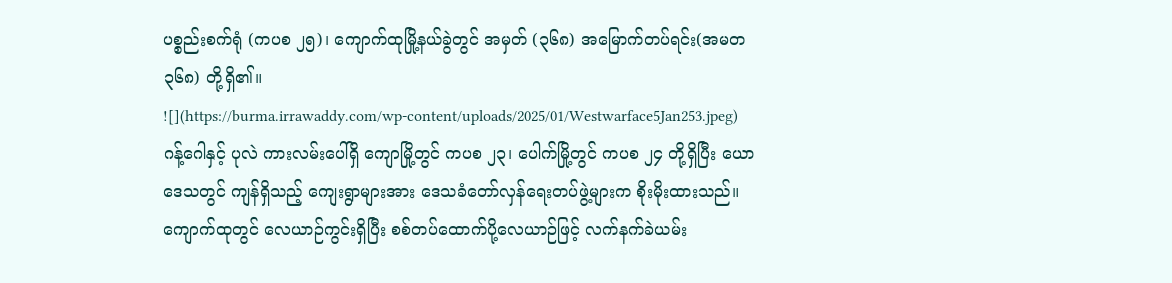ပစ္စည်းစက်ရုံ (ကပစ ၂၅)၊ ကျောက်ထုမြို့နယ်ခွဲတွင် အမှတ် (၃၆၈) အမြောက်တပ်ရင်း(အမတ ၃၆၈) တို့ရှိ၏။
![](https://burma.irrawaddy.com/wp-content/uploads/2025/01/Westwarface5Jan253.jpeg)
ဂန့်ဂေါနှင့် ပုလဲ ကားလမ်းပေါ်ရှိ ကျောမြို့တွင် ကပစ ၂၃၊ ပေါက်မြို့တွင် ကပစ ၂၄ တို့ရှိပြီး ယောဒေသတွင် ကျန်ရှိသည့် ကျေးရွာများအား ဒေသခံတော်လှန်ရေးတပ်ဖွဲ့များက စိုးမိုးထားသည်။ ကျောက်ထုတွင် လေယာဉ်ကွင်းရှိပြီး စစ်တပ်ထောက်ပို့လေယာဉ်ဖြင့် လက်နက်ခဲယမ်း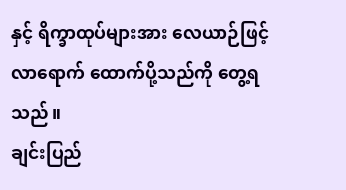နှင့် ရိက္ခာထုပ်များအား လေယာဉ်ဖြင့် လာရောက် ထောက်ပို့သည်ကို တွေ့ရသည်။
ချင်းပြည်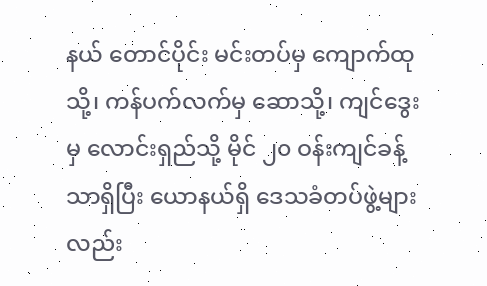နယ် တောင်ပိုင်း မင်းတပ်မှ ကျောက်ထုသို့၊ ကန်ပက်လက်မှ ဆောသို့၊ ကျင်ဒွေးမှ လောင်းရှည်သို့ မိုင် ၂၀ ဝန်းကျင်ခန့်သာရှိပြီး ယောနယ်ရှိ ဒေသခံတပ်ဖွဲ့များလည်း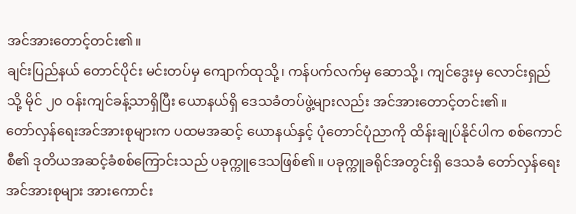အင်အားတောင့်တင်း၏။
ချင်းပြည်နယ် တောင်ပိုင်း မင်းတပ်မှ ကျောက်ထုသို့၊ ကန်ပက်လက်မှ ဆောသို့၊ ကျင်ဒွေးမှ လောင်းရှည်သို့ မိုင် ၂၀ ဝန်းကျင်ခန့်သာရှိပြီး ယောနယ်ရှိ ဒေသခံတပ်ဖွဲ့များလည်း အင်အားတောင့်တင်း၏။
တော်လှန်ရေးအင်အားစုများက ပထမအဆင့် ယောနယ်နှင့် ပုံတောင်ပုံညာကို ထိန်းချုပ်နိုင်ပါက စစ်ကောင်စီ၏ ဒုတိယအဆင့်ခံစစ်ကြောင်းသည် ပခုက္ကူဒေသဖြစ်၏။ ပခုက္ကူခရိုင်အတွင်းရှိ ဒေသခံ တော်လှန်ရေးအင်အားစုများ အားကောင်း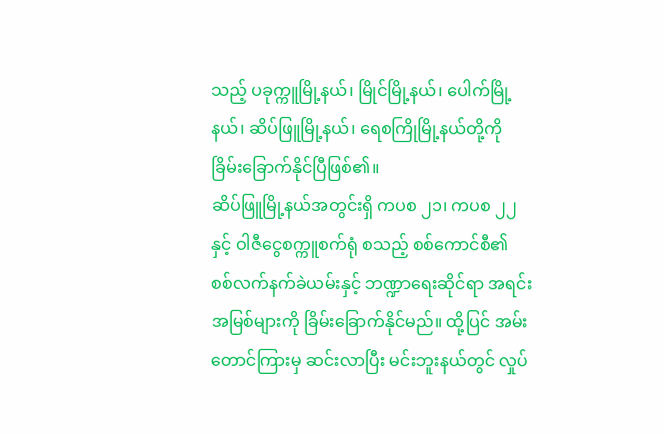သည့် ပခုက္ကူမြို့နယ်၊ မြိုင်မြို့နယ်၊ ပေါက်မြို့နယ်၊ ဆိပ်ဖြူမြို့နယ်၊ ရေစကြိုမြို့နယ်တို့ကို ခြိမ်းခြောက်နိုင်ပြီဖြစ်၏။
ဆိပ်ဖြူမြို့နယ်အတွင်းရှိ ကပစ ၂၁၊ ကပစ ၂၂ နှင့် ဝါဇီငွေစက္ကူစက်ရုံ စသည့် စစ်ကောင်စီ၏ စစ်လက်နက်ခဲယမ်းနှင့် ဘဏ္ဍာရေးဆိုင်ရာ အရင်းအမြစ်များကို ခြိမ်းခြောက်နိုင်မည်။ ထို့ပြင် အမ်းတောင်ကြားမှ ဆင်းလာပြီး မင်းဘူးနယ်တွင် လှုပ်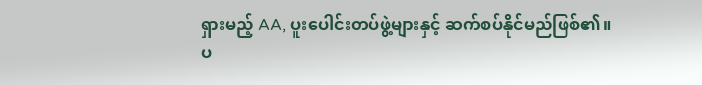ရှားမည့် AA, ပူးပေါင်းတပ်ဖွဲ့များနှင့် ဆက်စပ်နိုင်မည်ဖြစ်၏။
ပ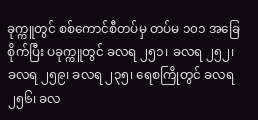ခုက္ကူတွင် စစ်ကောင်စီတပ်မှ တပ်မ ၁၀၁ အခြေစိုက်ပြီး ပခုက္ကူတွင် ခလရ ၂၅၁၊ ခလရ ၂၅၂၊ ခလရ ၂၅၉၊ ခလရ ၂၃၅၊ ရေစကြိုတွင် ခလရ ၂၅၆၊ ခလ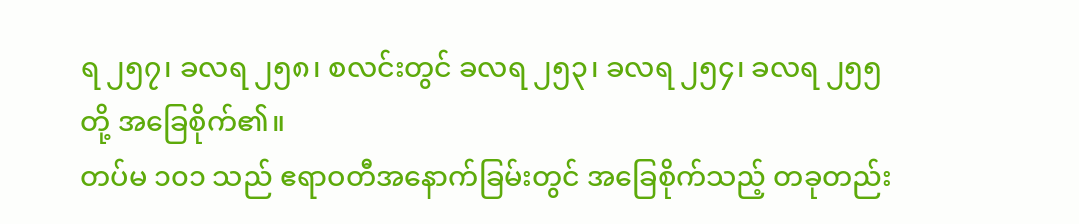ရ ၂၅၇၊ ခလရ ၂၅၈၊ စလင်းတွင် ခလရ ၂၅၃၊ ခလရ ၂၅၄၊ ခလရ ၂၅၅ တို့ အခြေစိုက်၏။
တပ်မ ၁၀၁ သည် ဧရာဝတီအနောက်ခြမ်းတွင် အခြေစိုက်သည့် တခုတည်း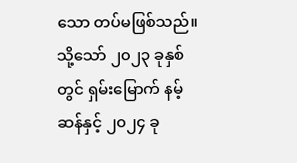သော တပ်မဖြစ်သည်။ သို့သော် ၂၀၂၃ ခုနှစ်တွင် ရှမ်းမြောက် နမ့်ဆန်နှင့် ၂၀၂၄ ခု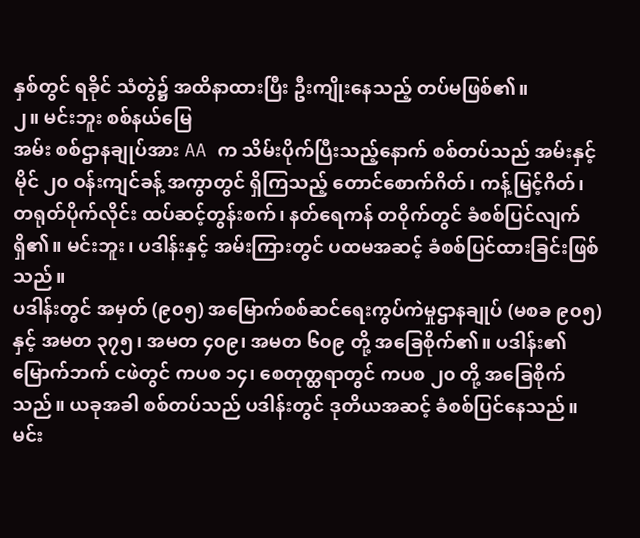နှစ်တွင် ရခိုင် သံတွဲ၌ အထိနာထားပြီး ဦးကျိုးနေသည့် တပ်မဖြစ်၏။
၂။ မင်းဘူး စစ်နယ်မြေ
အမ်း စစ်ဌာနချုပ်အား AA က သိမ်းပိုက်ပြီးသည့်နောက် စစ်တပ်သည် အမ်းနှင့် မိုင် ၂၀ ဝန်းကျင်ခန့် အကွာတွင် ရှိကြသည့် တောင်စောက်ဂိတ်၊ ကန့်မြင့်ဂိတ်၊ တရုတ်ပိုက်လိုင်း ထပ်ဆင့်တွန်းစက်၊ နတ်ရေကန် တဝိုက်တွင် ခံစစ်ပြင်လျက်ရှိ၏။ မင်းဘူး၊ ပဒါန်းနှင့် အမ်းကြားတွင် ပထမအဆင့် ခံစစ်ပြင်ထားခြင်းဖြစ်သည်။
ပဒါန်းတွင် အမှတ် (၉၀၅) အမြောက်စစ်ဆင်ရေးကွပ်ကဲမှုဌာနချုပ် (မစခ ၉၀၅) နှင့် အမတ ၃၇၅၊ အမတ ၄၀၉၊ အမတ ၆၀၉ တို့ အခြေစိုက်၏။ ပဒါန်း၏ မြောက်ဘက် ငဖဲတွင် ကပစ ၁၄၊ စေတုတ္ထရာတွင် ကပစ ၂၀ တို့ အခြေစိုက်သည်။ ယခုအခါ စစ်တပ်သည် ပဒါန်းတွင် ဒုတိယအဆင့် ခံစစ်ပြင်နေသည်။
မင်း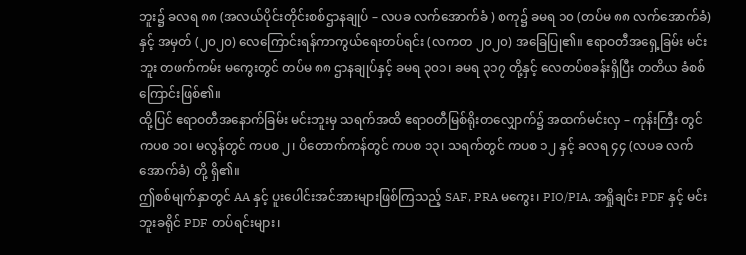ဘူး၌ ခလရ ၈၈ (အလယ်ပိုင်းတိုင်းစစ်ဌာနချုပ် – လပခ လက်အောက်ခံ ) စကု၌ ခမရ ၁၀ (တပ်မ ၈၈ လက်အောက်ခံ) နှင့် အမှတ် (၂၀၂၀) လေကြောင်းရန်ကာကွယ်ရေးတပ်ရင်း (လကတ ၂၀၂၀) အခြေပြု၏။ ဧရာဝတီအရှေ့ခြမ်း မင်းဘူး တဖက်ကမ်း မကွေးတွင် တပ်မ ၈၈ ဌာနချုပ်နှင့် ခမရ ၃၀၁၊ ခမရ ၃၁၇ တို့နှင့် လေတပ်စခန်းရှိပြီး တတိယ ခံစစ်ကြောင်းဖြစ်၏။
ထို့ပြင် ဧရာဝတီအနောက်ခြမ်း မင်းဘူးမှ သရက်အထိ ဧရာဝတီမြစ်ရိုးတလျှောက်၌ အထက်မင်းလှ – ကုန်းကြီး တွင် ကပစ ၁၀၊ မလွန်တွင် ကပစ ၂၊ ပိတောက်ကန်တွင် ကပစ ၁၃၊ သရက်တွင် ကပစ ၁၂ နှင့် ခလရ ၄၄ (လပခ လက်အောက်ခံ) တို့ ရှိ၏။
ဤစစ်မျက်နှာတွင် AA နှင့် ပူးပေါင်းအင်အားများဖြစ်ကြသည့် SAF, PRA မကွေး၊ PIO/PIA, အရှိုချင်း PDF နှင့် မင်းဘူးခရိုင် PDF တပ်ရင်းများ၊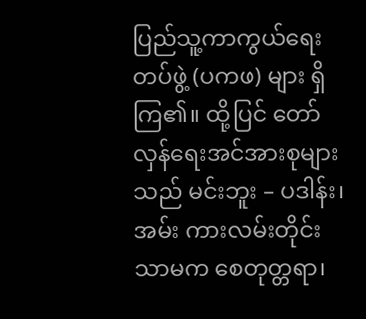ပြည်သူ့ကာကွယ်ရေးတပ်ဖွဲ့ (ပကဖ) များ ရှိကြ၏။ ထို့ပြင် တော်လှန်ရေးအင်အားစုများသည် မင်းဘူး – ပဒါန်း၊ အမ်း ကားလမ်းတိုင်းသာမက စေတုတ္တရာ၊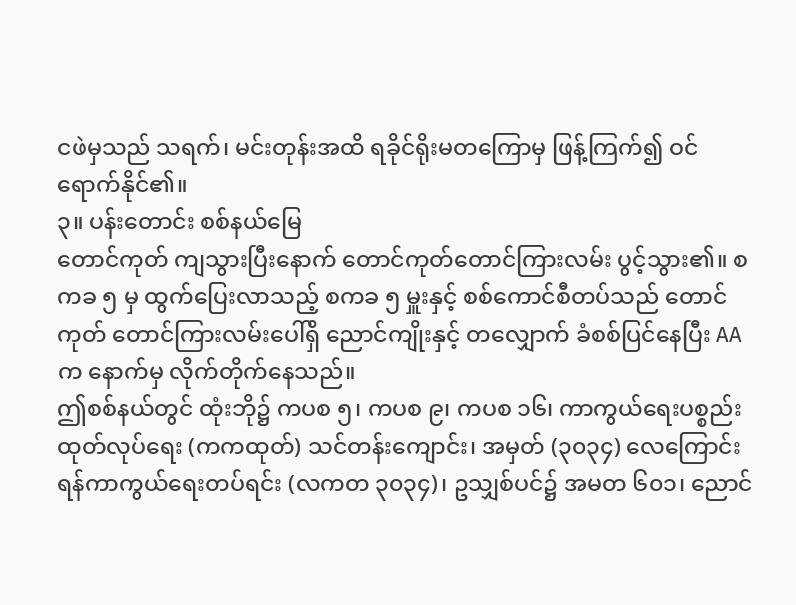ငဖဲမှသည် သရက်၊ မင်းတုန်းအထိ ရခိုင်ရိုးမတကြောမှ ဖြန့်ကြက်၍ ဝင်ရောက်နိုင်၏။
၃။ ပန်းတောင်း စစ်နယ်မြေ
တောင်ကုတ် ကျသွားပြီးနောက် တောင်ကုတ်တောင်ကြားလမ်း ပွင့်သွား၏။ စကခ ၅ မှ ထွက်ပြေးလာသည့် စကခ ၅ မှူးနှင့် စစ်ကောင်စီတပ်သည် တောင်ကုတ် တောင်ကြားလမ်းပေါ်ရှိ ညောင်ကျိုးနှင့် တလျှောက် ခံစစ်ပြင်နေပြီး AA က နောက်မှ လိုက်တိုက်နေသည်။
ဤစစ်နယ်တွင် ထုံးဘို၌ ကပစ ၅၊ ကပစ ၉၊ ကပစ ၁၆၊ ကာကွယ်ရေးပစ္စည်းထုတ်လုပ်ရေး (ကကထုတ်) သင်တန်းကျောင်း၊ အမှတ် (၃၀၃၄) လေကြောင်းရန်ကာကွယ်ရေးတပ်ရင်း (လကတ ၃၀၃၄)၊ ဥသျှစ်ပင်၌ အမတ ၆၀၁၊ ညောင်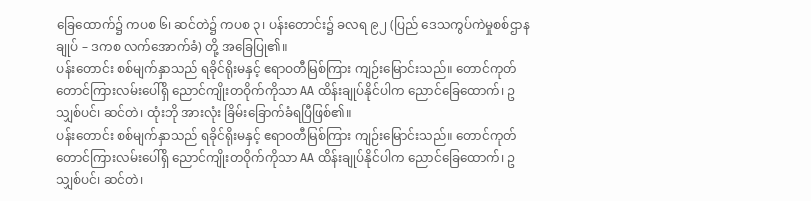ခြေထောက်၌ ကပစ ၆၊ ဆင်တဲ၌ ကပစ ၃၊ ပန်းတောင်း၌ ခလရ ၉၂ (ပြည် ဒေသကွပ်ကဲမှုစစ်ဌာနချုပ် – ဒကစ လက်အောက်ခံ) တို့ အခြေပြု၏။
ပန်းတောင်း စစ်မျက်နှာသည် ရခိုင်ရိုးမနှင့် ဧရာဝတီမြစ်ကြား ကျဉ်းမြောင်းသည်။ တောင်ကုတ် တောင်ကြားလမ်းပေါ်ရှိ ညောင်ကျိုးတဝိုက်ကိုသာ AA ထိန်းချုပ်နိုင်ပါက ညောင်ခြေထောက်၊ ဥသျှစ်ပင်၊ ဆင်တဲ၊ ထုံးဘို အားလုံး ခြိမ်းခြောက်ခံရပြီဖြစ်၏။
ပန်းတောင်း စစ်မျက်နှာသည် ရခိုင်ရိုးမနှင့် ဧရာဝတီမြစ်ကြား ကျဉ်းမြောင်းသည်။ တောင်ကုတ် တောင်ကြားလမ်းပေါ်ရှိ ညောင်ကျိုးတဝိုက်ကိုသာ AA ထိန်းချုပ်နိုင်ပါက ညောင်ခြေထောက်၊ ဥသျှစ်ပင်၊ ဆင်တဲ၊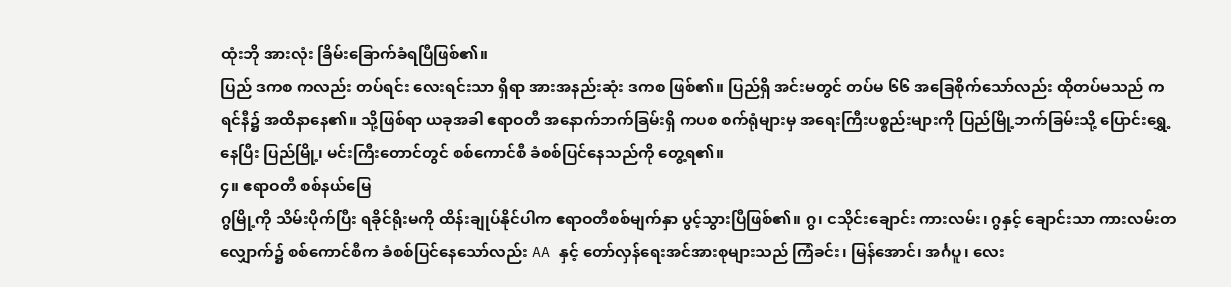ထုံးဘို အားလုံး ခြိမ်းခြောက်ခံရပြီဖြစ်၏။
ပြည် ဒကစ ကလည်း တပ်ရင်း လေးရင်းသာ ရှိရာ အားအနည်းဆုံး ဒကစ ဖြစ်၏။ ပြည်ရှိ အင်းမတွင် တပ်မ ၆၆ အခြေစိုက်သော်လည်း ထိုတပ်မသည် ကရင်နီ၌ အထိနာနေ၏။ သို့ဖြစ်ရာ ယခုအခါ ဧရာဝတီ အနောက်ဘက်ခြမ်းရှိ ကပစ စက်ရုံများမှ အရေးကြီးပစ္စည်းများကို ပြည်မြို့ဘက်ခြမ်းသို့ ပြောင်းရွှေ့နေပြီး ပြည်မြို့၊ မင်းကြီးတောင်တွင် စစ်ကောင်စီ ခံစစ်ပြင်နေသည်ကို တွေ့ရ၏။
၄။ ဧရာဝတီ စစ်နယ်မြေ
ဂွမြို့ကို သိမ်းပိုက်ပြီး ရခိုင်ရိုးမကို ထိန်းချုပ်နိုင်ပါက ဧရာဝတီစစ်မျက်နှာ ပွင့်သွားပြီဖြစ်၏။ ဂွ၊ ငသိုင်းချောင်း ကားလမ်း၊ ဂွနှင့် ချောင်းသာ ကားလမ်းတလျှောက်၌ စစ်ကောင်စီက ခံစစ်ပြင်နေသော်လည်း AA နှင့် တော်လှန်ရေးအင်အားစုများသည် ကြံခင်း၊ မြန်အောင်၊ အင်္ဂပူ၊ လေး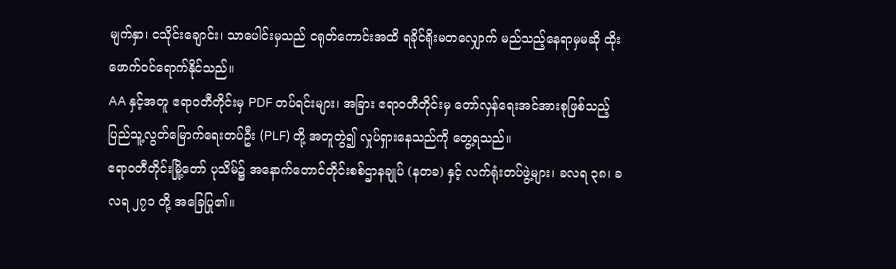မျက်နှာ၊ ငသိုင်းချောင်း၊ သာပေါင်းမှသည် ငရုတ်ကောင်းအထိ ရခိုင်ရိုးမတလျှောက် မည်သည့်နေရာမှမဆို ထိုးဖောက်ဝင်ရောက်နိုင်သည်။
AA နှင့်အတူ ဧရာဝတီတိုင်းမှ PDF တပ်ရင်းများ၊ အခြား ဧရာဝတီတိုင်းမှ တော်လှန်ရေးအင်အားစုဖြစ်သည့် ပြည်သူ့လွတ်မြောက်ရေးတပ်ဦး (PLF) တို့ အတူတွဲ၍ လှုပ်ရှားနေသည်ကို တွေ့ရသည်။
ဧရာဝတီတိုင်းမြို့တော် ပုသိမ်၌ အနောက်တောင်တိုင်းစစ်ဌာနချုပ် (နတခ) နှင့် လက်ရုံးတပ်ဖွဲ့များ၊ ခလရ ၃၈၊ ခလရ ၂၇၁ တို့ အခြေပြု၏။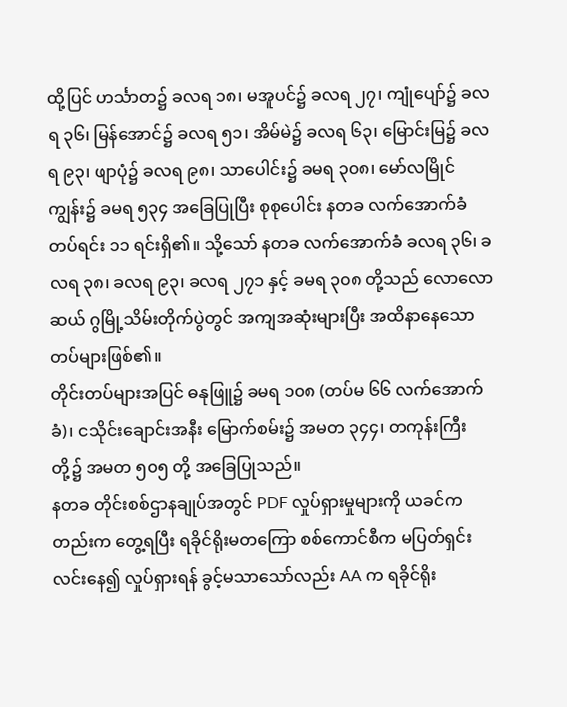ထို့ပြင် ဟင်္သာတ၌ ခလရ ၁၈၊ မအူပင်၌ ခလရ ၂၇၊ ကျုံပျော်၌ ခလရ ၃၆၊ မြန်အောင်၌ ခလရ ၅၁၊ အိမ်မဲ၌ ခလရ ၆၃၊ မြောင်းမြ၌ ခလရ ၉၃၊ ဖျာပုံ၌ ခလရ ၉၈၊ သာပေါင်း၌ ခမရ ၃၀၈၊ မော်လမြိုင်ကျွန်း၌ ခမရ ၅၃၄ အခြေပြုပြီး စုစုပေါင်း နတခ လက်အောက်ခံတပ်ရင်း ၁၁ ရင်းရှိ၏။ သို့သော် နတခ လက်အောက်ခံ ခလရ ၃၆၊ ခလရ ၃၈၊ ခလရ ၉၃၊ ခလရ ၂၇၁ နှင့် ခမရ ၃၀၈ တို့သည် လောလောဆယ် ဂွမြို့သိမ်းတိုက်ပွဲတွင် အကျအဆုံးများပြီး အထိနာနေသော တပ်များဖြစ်၏။
တိုင်းတပ်များအပြင် ဓနုဖြူ၌ ခမရ ၁၀၈ (တပ်မ ၆၆ လက်အောက်ခံ)၊ ငသိုင်းချောင်းအနီး မြောက်စမ်း၌ အမတ ၃၄၄၊ တကုန်းကြီးတို့၌ အမတ ၅၀၅ တို့ အခြေပြုသည်။
နတခ တိုင်းစစ်ဌာနချုပ်အတွင် PDF လှုပ်ရှားမှုများကို ယခင်ကတည်းက တွေ့ရပြီး ရခိုင်ရိုးမတကြော စစ်ကောင်စီက မပြတ်ရှင်းလင်းနေ၍ လှုပ်ရှားရန် ခွင့်မသာသော်လည်း AA က ရခိုင်ရိုး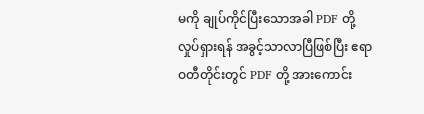မကို ချုပ်ကိုင်ပြီးသောအခါ PDF တို့ လှုပ်ရှားရန် အခွင့်သာလာပြီဖြစ်ပြီး ဧရာဝတီတိုင်းတွင် PDF တို့ အားကောင်း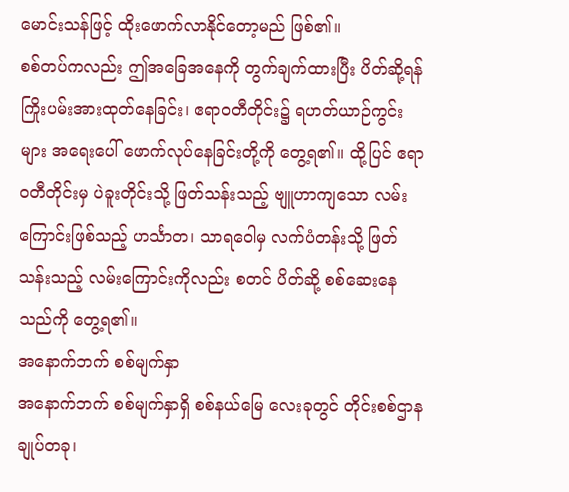မောင်းသန်ဖြင့် ထိုးဖောက်လာနိုင်တော့မည် ဖြစ်၏။
စစ်တပ်ကလည်း ဤအခြေအနေကို တွက်ချက်ထားပြီး ပိတ်ဆို့ရန် ကြိုးပမ်းအားထုတ်နေခြင်း၊ ဧရာဝတီတိုင်း၌ ရဟတ်ယာဉ်ကွင်းများ အရေးပေါ် ဖောက်လုပ်နေခြင်းတို့ကို တွေ့ရ၏။ ထို့ပြင် ဧရာဝတီတိုင်းမှ ပဲခူးတိုင်းသို့ ဖြတ်သန်းသည့် ဗျူဟာကျသော လမ်းကြောင်းဖြစ်သည့် ဟင်္သာတ၊ သာရဝေါမှ လက်ပံတန်းသို့ ဖြတ်သန်းသည့် လမ်းကြောင်းကိုလည်း စတင် ပိတ်ဆို့ စစ်ဆေးနေသည်ကို တွေ့ရ၏။
အနောက်ဘက် စစ်မျက်နှာ
အနောက်ဘက် စစ်မျက်နှာရှိ စစ်နယ်မြေ လေးခုတွင် တိုင်းစစ်ဌာနချုပ်တခု၊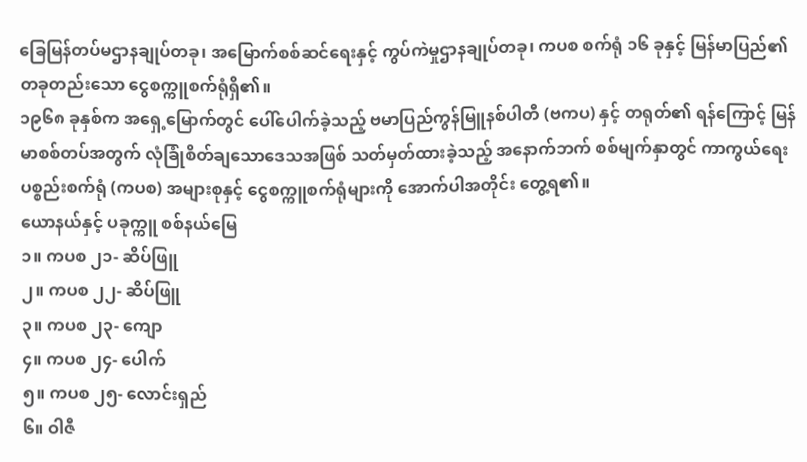ခြေမြန်တပ်မဌာနချုပ်တခု၊ အမြောက်စစ်ဆင်ရေးနှင့် ကွပ်ကဲမှုဌာနချုပ်တခု၊ ကပစ စက်ရုံ ၁၆ ခုနှင့် မြန်မာပြည်၏ တခုတည်းသော ငွေစက္ကူစက်ရုံရှိ၏။
၁၉၆၈ ခုနှစ်က အရှေ့မြောက်တွင် ပေါ်ပေါက်ခဲ့သည့် ဗမာပြည်ကွန်မြူနစ်ပါတီ (ဗကပ) နှင့် တရုတ်၏ ရန်ကြောင့် မြန်မာစစ်တပ်အတွက် လုံခြုံစိတ်ချသောဒေသအဖြစ် သတ်မှတ်ထားခဲ့သည့် အနောက်ဘက် စစ်မျက်နှာတွင် ကာကွယ်ရေးပစ္စည်းစက်ရုံ (ကပစ) အများစုနှင့် ငွေစက္ကူစက်ရုံများကို အောက်ပါအတိုင်း တွေ့ရ၏။
ယောနယ်နှင့် ပခုက္ကူ စစ်နယ်မြေ
၁။ ကပစ ၂၁- ဆိပ်ဖြူ
၂။ ကပစ ၂၂- ဆိပ်ဖြူ
၃။ ကပစ ၂၃- ကျော
၄။ ကပစ ၂၄- ပေါက်
၅။ ကပစ ၂၅- လောင်းရှည်
၆။ ဝါဇီ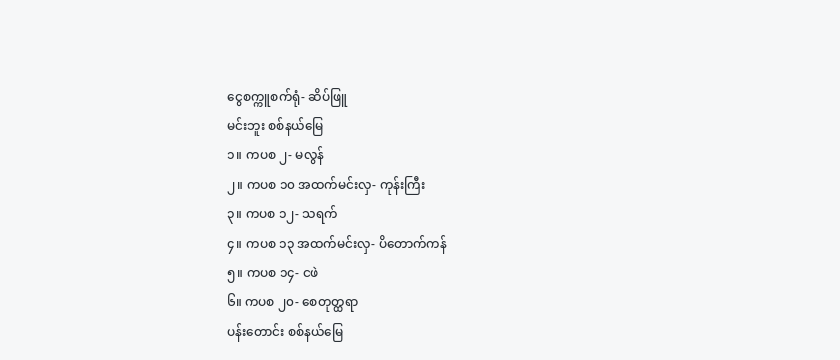ငွေစက္ကူစက်ရုံ- ဆိပ်ဖြူ
မင်းဘူး စစ်နယ်မြေ
၁။ ကပစ ၂- မလွန်
၂။ ကပစ ၁၀ အထက်မင်းလှ- ကုန်းကြီး
၃။ ကပစ ၁၂- သရက်
၄။ ကပစ ၁၃ အထက်မင်းလှ- ပိတောက်ကန်
၅။ ကပစ ၁၄- ငဖဲ
၆။ ကပစ ၂၀- စေတုတ္ထရာ
ပန်းတောင်း စစ်နယ်မြေ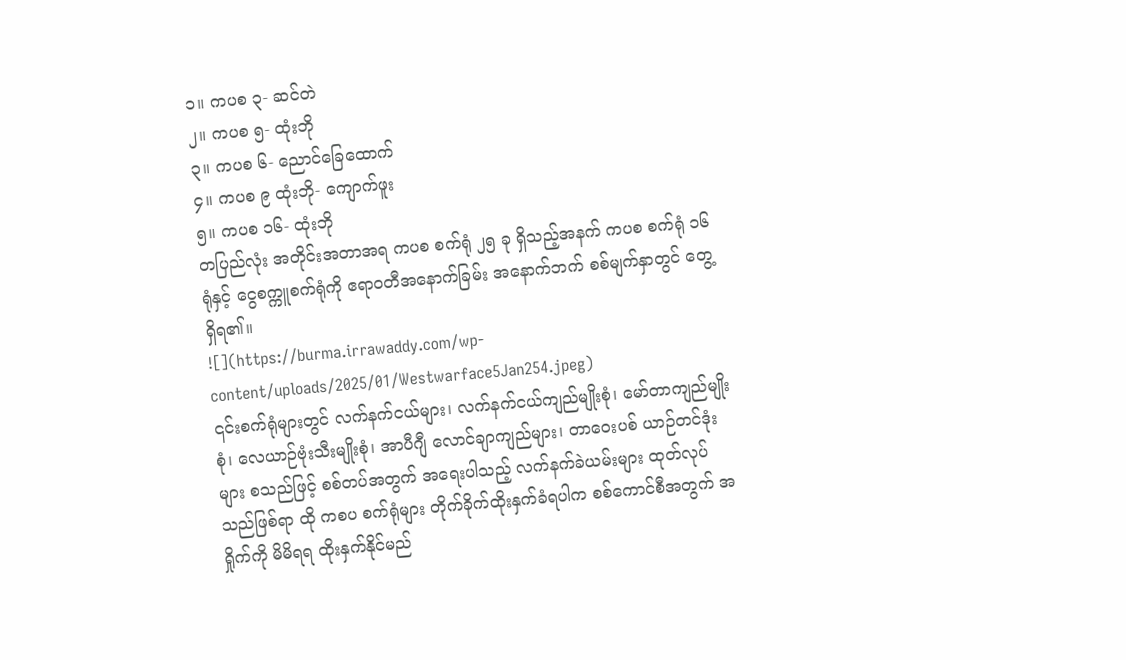၁။ ကပစ ၃- ဆင်တဲ
၂။ ကပစ ၅- ထုံးဘို
၃။ ကပစ ၆- ညောင်ခြေထောက်
၄။ ကပစ ၉ ထုံးဘို- ကျောက်ဖူး
၅။ ကပစ ၁၆- ထုံးဘို
တပြည်လုံး အတိုင်းအတာအရ ကပစ စက်ရုံ ၂၅ ခု ရှိသည့်အနက် ကပစ စက်ရုံ ၁၆ ရုံနှင့် ငွေစက္ကူစက်ရုံကို ဧရာဝတီအနောက်ခြမ်း အနောက်ဘက် စစ်မျက်နှာတွင် တွေ့ရှိရ၏။
![](https://burma.irrawaddy.com/wp-content/uploads/2025/01/Westwarface5Jan254.jpeg)
၎င်းစက်ရုံများတွင် လက်နက်ငယ်များ၊ လက်နက်ငယ်ကျည်မျိုးစုံ၊ မော်တာကျည်မျိုးစုံ၊ လေယာဉ်ဗုံးသီးမျိုးစုံ၊ အာပီဂျီ လောင်ချာကျည်များ၊ တာဝေးပစ် ယာဉ်တင်ဒုံးများ စသည်ဖြင့် စစ်တပ်အတွက် အရေးပါသည့် လက်နက်ခဲယမ်းများ ထုတ်လုပ်သည်ဖြစ်ရာ ထို ကစပ စက်ရုံများ တိုက်ခိုက်ထိုးနှက်ခံရပါက စစ်ကောင်စီအတွက် အရှိုက်ကို မိမိရရ ထိုးနှက်နိုင်မည်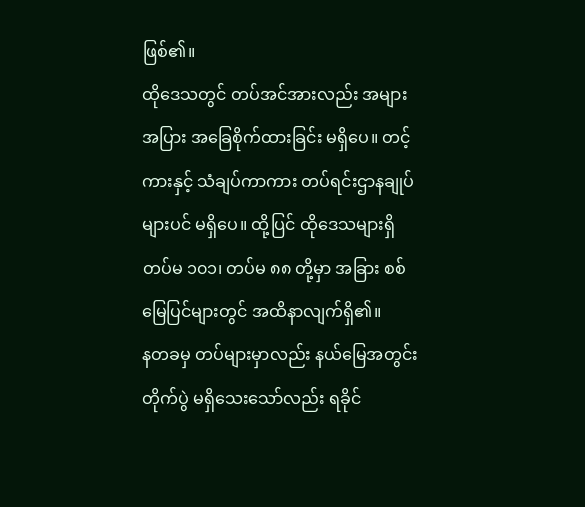ဖြစ်၏။
ထိုဒေသတွင် တပ်အင်အားလည်း အများအပြား အခြေစိုက်ထားခြင်း မရှိပေ။ တင့်ကားနှင့် သံချပ်ကာကား တပ်ရင်းဌာနချုပ်များပင် မရှိပေ။ ထို့ပြင် ထိုဒေသများရှိ တပ်မ ၁၀၁၊ တပ်မ ၈၈ တို့မှာ အခြား စစ်မြေပြင်များတွင် အထိနာလျက်ရှိ၏။
နတခမှ တပ်များမှာလည်း နယ်မြေအတွင်း တိုက်ပွဲ မရှိသေးသော်လည်း ရခိုင်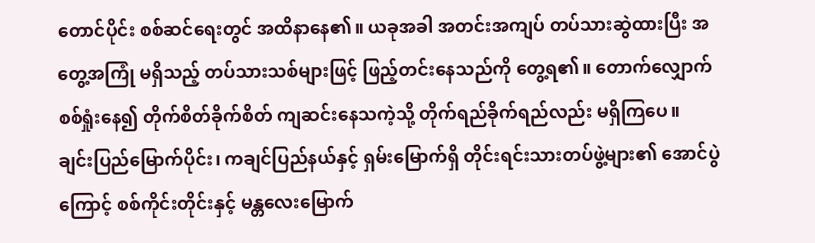တောင်ပိုင်း စစ်ဆင်ရေးတွင် အထိနာနေ၏။ ယခုအခါ အတင်းအကျပ် တပ်သားဆွဲထားပြီး အတွေ့အကြုံ မရှိသည့် တပ်သားသစ်များဖြင့် ဖြည့်တင်းနေသည်ကို တွေ့ရ၏။ တောက်လျှောက် စစ်ရှုံးနေ၍ တိုက်စိတ်ခိုက်စိတ် ကျဆင်းနေသကဲ့သို့ တိုက်ရည်ခိုက်ရည်လည်း မရှိကြပေ။
ချင်းပြည်မြောက်ပိုင်း၊ ကချင်ပြည်နယ်နှင့် ရှမ်းမြောက်ရှိ တိုင်းရင်းသားတပ်ဖွဲ့များ၏ အောင်ပွဲကြောင့် စစ်ကိုင်းတိုင်းနှင့် မန္တလေးမြောက်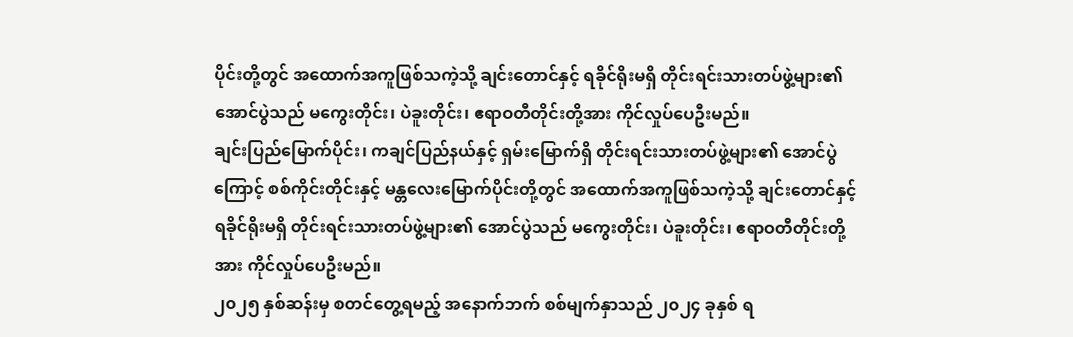ပိုင်းတို့တွင် အထောက်အကူဖြစ်သကဲ့သို့ ချင်းတောင်နှင့် ရခိုင်ရိုးမရှိ တိုင်းရင်းသားတပ်ဖွဲ့များ၏ အောင်ပွဲသည် မကွေးတိုင်း၊ ပဲခူးတိုင်း၊ ဧရာဝတီတိုင်းတို့အား ကိုင်လှုပ်ပေဦးမည်။
ချင်းပြည်မြောက်ပိုင်း၊ ကချင်ပြည်နယ်နှင့် ရှမ်းမြောက်ရှိ တိုင်းရင်းသားတပ်ဖွဲ့များ၏ အောင်ပွဲကြောင့် စစ်ကိုင်းတိုင်းနှင့် မန္တလေးမြောက်ပိုင်းတို့တွင် အထောက်အကူဖြစ်သကဲ့သို့ ချင်းတောင်နှင့် ရခိုင်ရိုးမရှိ တိုင်းရင်းသားတပ်ဖွဲ့များ၏ အောင်ပွဲသည် မကွေးတိုင်း၊ ပဲခူးတိုင်း၊ ဧရာဝတီတိုင်းတို့အား ကိုင်လှုပ်ပေဦးမည်။
၂၀၂၅ နှစ်ဆန်းမှ စတင်တွေ့ရမည့် အနောက်ဘက် စစ်မျက်နှာသည် ၂၀၂၄ ခုနှစ် ရ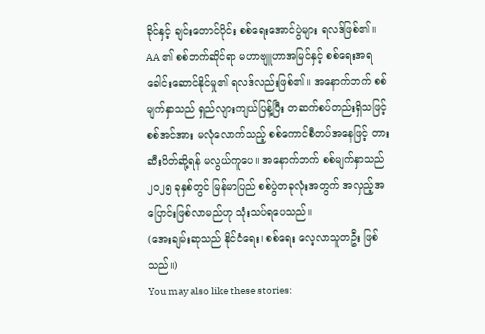ခိုင်နှင့် ချင်းတောင်ပိုင်း စစ်ရေးအောင်ပွဲများ ရလဒ်ဖြစ်၏။
AA ၏ စစ်ဘက်ဆိုင်ရာ မဟာဗျူဟာအမြင်နှင့် စစ်ရေးအရ ခေါင်းဆောင်နိုင်မှု၏ ရလဒ်လည်းဖြစ်၏။ အနောက်ဘက် စစ်မျက်နှာသည် ရှည်လျားကျယ်ပြန့်ပြီး တဆက်စပ်တည်းရှိသဖြင့် စစ်အင်အား မလုံလောက်သည့် စစ်ကောင်စီတပ်အနေဖြင့် တားဆီးပိတ်ဆို့ရန် မလွယ်ကူပေ။ အနောက်ဘက် စစ်မျက်နှာသည် ၂၀၂၅ ခုနှစ်တွင် မြန်မာပြည် စစ်ပွဲတခုလုံးအတွက် အလှည့်အပြောင်းဖြစ်လာမည်ဟု သုံးသပ်ရပေသည်။
(အေးချမ်းဆုသည် နိုင်ငံရေး၊ စစ်ရေး လေ့လာသူတဦး ဖြစ်သည်။)
You may also like these stories: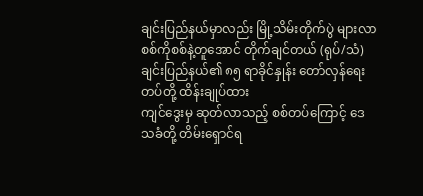ချင်းပြည်နယ်မှာလည်း မြို့သိမ်းတိုက်ပွဲ များလာ
စစ်ကိုစစ်နဲ့တူအောင် တိုက်ချင်တယ် (ရုပ်/သံ)
ချင်းပြည်နယ်၏ ၈၅ ရာခိုင်နှုန်း တော်လှန်ရေးတပ်တို့ ထိန်းချုပ်ထား
ကျင်ဒွေးမှ ဆုတ်လာသည့် စစ်တပ်ကြောင့် ဒေသခံတို့ တိမ်းရှောင်ရ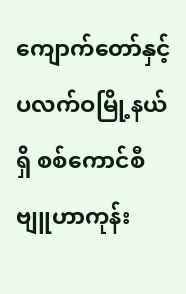ကျောက်တော်နှင့် ပလက်ဝမြို့နယ်ရှိ စစ်ကောင်စီ ဗျူဟာကုန်း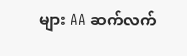များ AA ဆက်လက်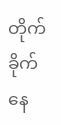တိုက်ခိုက်နေ